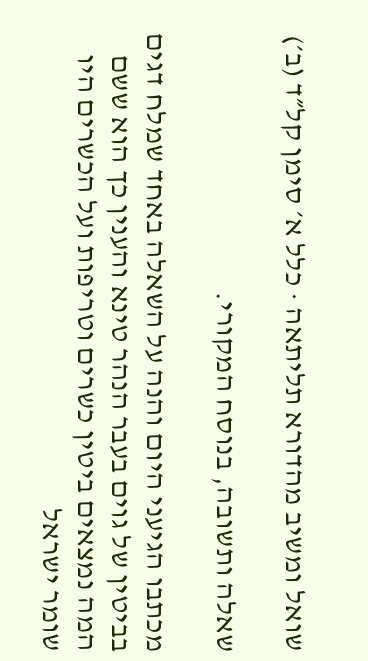שואל ומשיב מהדורא תליתאה · כלל א׳ סימן קל״ד (ב׳)

שאלה ותשובה, בנוסח המקורי.

מכתבו הגיעני היום והנה על השאלה באחד שמלח דגים בביטין של גוים בעבר הנהר טינא והענין כך הוא ששם המה נמצאים ביטין כשרים וטריפות ועל הכשרים היו שומר ישראל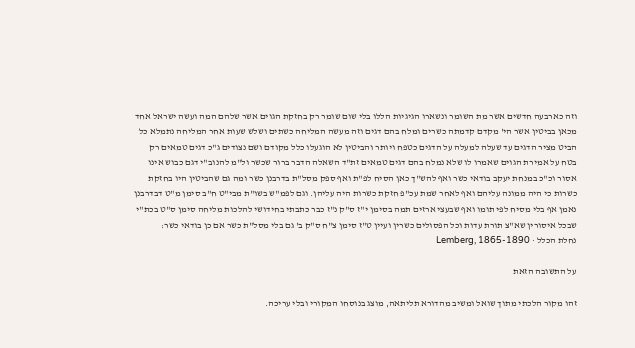וזה כארבעה חדשים אשר מת השומר ונשארו הגיגיות הללו בלי שום שומר רק בחזקת הגוים אשר שלהם המה ועשה ישראל אחד מכאן בביטין אשר הי' מקדם קדמתה כשרים ומלח בהם דגים וזה מעשה המליחה כשתים ושלש שעות אחר המליחה נתמלא כל הביט מציר הדגים עד שעלה למעלה על הדגים כטפח ויותר והביטין לא הוגעלו כלל מקודם ושם נצודים ג"כ דגים טמאים רק בטח על אמירת הגוים שאמרו לו שלא נמלח בהם דגים טמאים זת"ד השאלה הדבר ברור שכשר ול"מ להנוב"י דגם כבוש אינו אסור וכ"כ במנחת יעקב בודאי כשר ואף להש"ך כאן הסיח לפ"ת ואף ספק מסל"ת בדרבנן כשר ומה גם שהביטין היו בחזקת כשרות כי היה ממונה עליהם ואף לאחר שמת עכ"פ חזקת כשרות היה עליהן. וגם לפמ"ש בשו"ת מבי"ט ח"ב סימן מ"ט דבדרבנן נאמן אף בלי מסיח לפי תומו ואף שבעצי ארזים תמה בסימן י"ז ס"ק נ"ז כבר כתבתי בחידושי להלכות מליחה סימן ס"ט בכת"י שבכל איסורין שא"צ תורת עדות וכל הפסולים כשרין ועיין ט"ז סימן צ"ח ס"ק ב' גם בלי מסל"ת כשר אם כן בודאי כשר:
נחלת הכלל · Lemberg, 1865-1890

על התשובה הזאת

זהו מקור הלכתי מתוך שואל ומשיב מהדורא תליתאה, מוצג בנוסחו המקורי ובלי עריכה.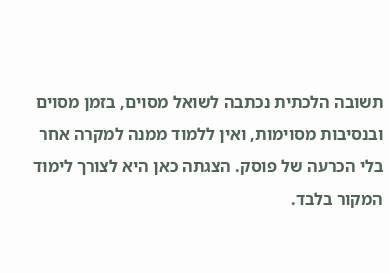תשובה הלכתית נכתבה לשואל מסוים, בזמן מסוים ובנסיבות מסוימות, ואין ללמוד ממנה למקרה אחר בלי הכרעה של פוסק. הצגתה כאן היא לצורך לימוד המקור בלבד.